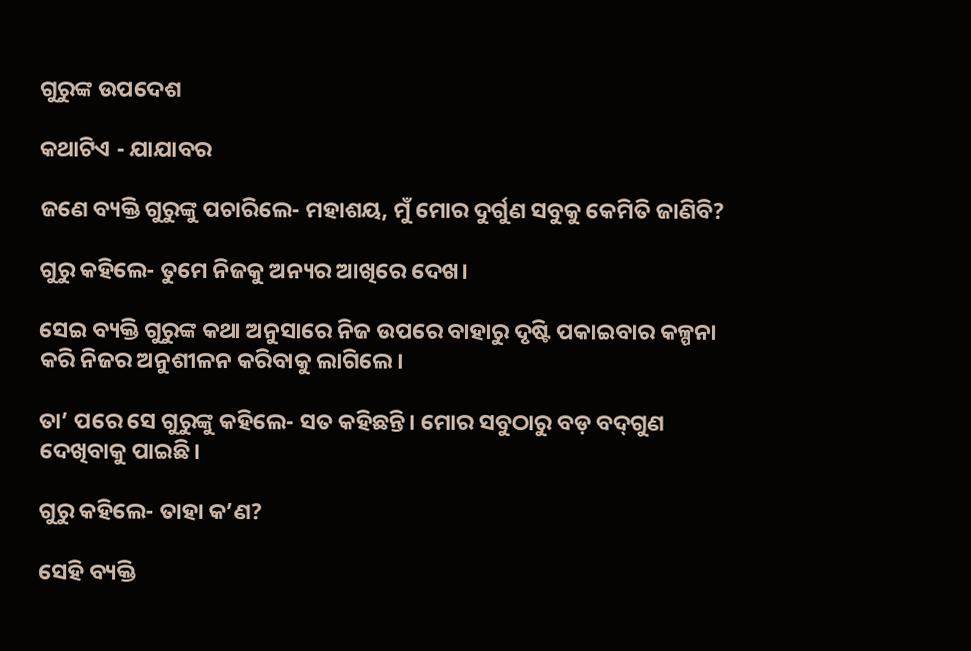ଗୁରୁଙ୍କ ଉପଦେଶ

କଥାଟିଏ - ଯାଯାବର

ଜଣେ ବ୍ୟକ୍ତି ଗୁରୁଙ୍କୁ ପଚାରିଲେ- ମହାଶୟ, ମୁଁ ମୋର ଦୁର୍ଗୁଣ ସବୁକୁ କେମିତି ଜାଣିବି?

ଗୁରୁ କହିଲେ- ତୁମେ ନିଜକୁ ଅନ୍ୟର ଆଖିରେ ଦେଖ।

ସେଇ ବ୍ୟକ୍ତି ଗୁରୁଙ୍କ କଥା ଅନୁସାରେ ନିଜ ଉପରେ ବାହାରୁ ଦୃଷ୍ଟି ପକାଇବାର କଳ୍ପନା କରି ନିଜର ଅନୁଶୀଳନ କରିବାକୁ ଲାଗିଲେ।

ତା’ ପରେ ସେ ଗୁରୁଙ୍କୁ କହିଲେ- ସତ କହିଛନ୍ତି। ମୋର ସବୁଠାରୁ ବଡ଼ ବଦ୍‌ଗୁଣ ଦେଖିବାକୁ ପାଇଛି।

ଗୁରୁ କହିଲେ- ତାହା କ’ଣ?

ସେହି ବ୍ୟକ୍ତି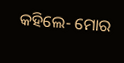କହିଲେ- ମୋର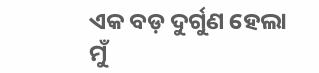ଏକ ବଡ଼ ଦୁର୍ଗୁଣ ହେଲା ମୁଁ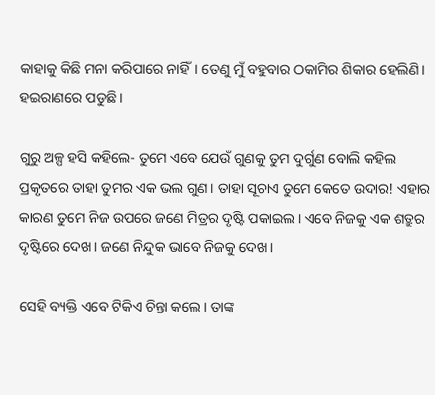କାହାକୁ କିଛି ମନା କରିପାରେ ନାହିଁ। ତେଣୁ ମୁଁ ବହୁବାର ଠକାମିର ଶିକାର ହେଲିଣି। ହଇରାଣରେ ପଡୁଛି।

ଗୁରୁ ଅଳ୍ପ ହସି କହିଲେ- ତୁମେ ଏବେ ଯେଉଁ ଗୁଣକୁ ତୁମ ଦୁର୍ଗୁଣ ବୋଲି କହିଲ ପ୍ରକୃତରେ ତାହା ତୁମର ଏକ ଭଲ ଗୁଣ। ତାହା ସୂଚାଏ ତୁମେ କେତେ ଉଦାର! ଏହାର କାରଣ ତୁମେ ନିଜ ଉପରେ ଜଣେ ମିତ୍ରର ଦୃଷ୍ଟି ପକାଇଲ। ଏବେ ନିଜକୁ ଏକ ଶତ୍ରୁର ଦୃଷ୍ଟିରେ ଦେଖ। ଜଣେ ନିନ୍ଦୁକ ଭାବେ ନିଜକୁ ଦେଖ।

ସେହି ବ୍ୟକ୍ତି ଏବେ ଟିକିଏ ଚିନ୍ତା କଲେ। ତାଙ୍କ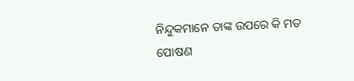ନିନ୍ଦୁକମାନେ ତାଙ୍କ ଉପରେ କି ମତ ପୋଷଣ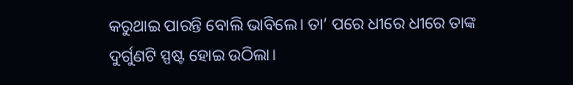କରୁଥାଇ ପାରନ୍ତି ବୋଲି ଭାବିଲେ। ତା’ ପରେ ଧୀରେ ଧୀରେ ତାଙ୍କ ଦୁର୍ଗୁଣଟି ସ୍ପଷ୍ଟ ହୋଇ ଉଠିଲା।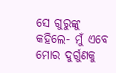ସେ ଗୁରୁଙ୍କୁ କହିଲେ- ମୁଁ ଏବେ ମୋର ଦୁର୍ଗୁଣକୁ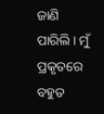ଜାଣି ପାରିଲି। ମୁଁ ପ୍ରକୃତରେ ବହୁତ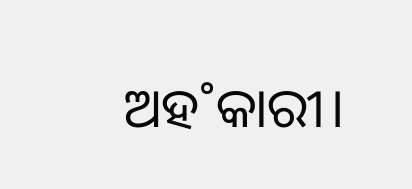ଅହ˚କାରୀ।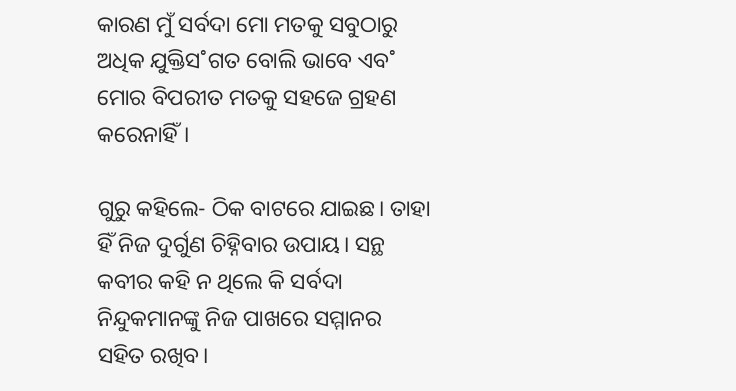କାରଣ ମୁଁ ସର୍ବଦା ମୋ ମତକୁ ସବୁଠାରୁ ଅଧିକ ଯୁକ୍ତିସ˚ଗତ ବୋଲି ଭାବେ ଏବ˚ ମୋର ବିପରୀତ ମତକୁ ସହଜେ ଗ୍ରହଣ କରେନାହିଁ।

ଗୁରୁ କହିଲେ- ଠିକ ବାଟରେ ଯାଇଛ। ତାହା ହିଁ ନିଜ ଦୁର୍ଗୁଣ ଚିହ୍ନିବାର ଉପାୟ। ସନ୍ଥ କବୀର କହି ନ ଥିଲେ କି ସର୍ବଦା ନିନ୍ଦୁକମାନଙ୍କୁ ନିଜ ପାଖରେ ସମ୍ମାନର ସହିତ ରଖିବ।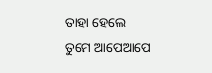ତାହା ହେଲେ ତୁମେ ଆପେଆପେ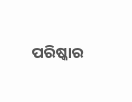ପରିଷ୍କାର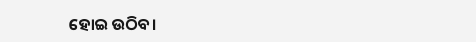ହୋଇ ଉଠିବ।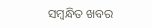ସମ୍ବନ୍ଧିତ ଖବର